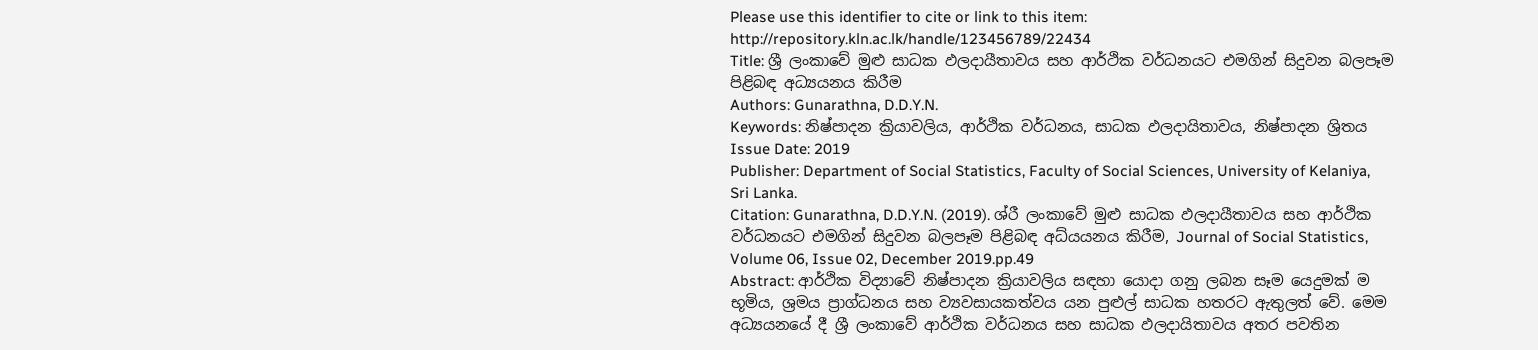Please use this identifier to cite or link to this item: http://repository.kln.ac.lk/handle/123456789/22434
Title: ශ්‍රී ලංකාවේ මුළු සාධක ඵලදායීතාවය සහ ආර්ථික වර්ධනයට එමගින් සිදුවන බලපෑම පිළිබඳ අධ්‍යයනය කිරීම
Authors: Gunarathna, D.D.Y.N.
Keywords: නිෂ්පාදන ක්‍රියාවලිය, ආර්ථික වර්ධනය, සාධක ඵලදායිතාවය, නිෂ්පාදන ශ්‍රිතය
Issue Date: 2019
Publisher: Department of Social Statistics, Faculty of Social Sciences, University of Kelaniya, Sri Lanka.
Citation: Gunarathna, D.D.Y.N. (2019). ශ්රී ලංකාවේ මුළු සාධක ඵලදායීතාවය සහ ආර්ථික වර්ධනයට එමගින් සිදුවන බලපෑම පිළිබඳ අධ්යයනය කිරීම, Journal of Social Statistics, Volume 06, Issue 02, December 2019.pp.49
Abstract: ආර්ථික විද්‍යාවේ නිෂ්පාදන ක්‍රියාවලිය සඳහා යොදා ගනු ලබන සෑම යෙදුමක් ම භූමිය, ශ්‍රමය ප්‍රාග්ධනය සහ ව්‍යවසායකත්වය යන පුළුල් සාධක හතරට ඇතුලත් වේ. මෙම අධ්‍යයනයේ දී ශ්‍රී ලංකාවේ ආර්ථික වර්ධනය සහ සාධක ඵලදායිතාවය අතර පවතින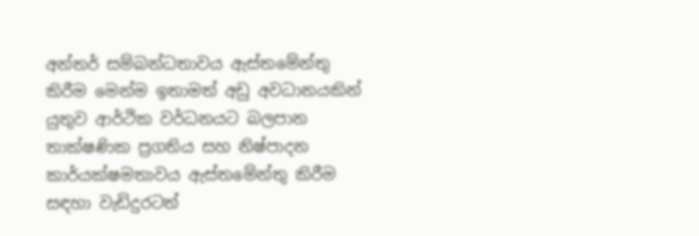අන්තර් සම්බන්ධතාවය ඇස්තමේන්තු කිරීම මෙන්ම ඉතාමත් අඩු අවධානයකින් යුතුව ආර්ථික වර්ධනයට බලපාන තාක්ෂණික ප්‍රගතිය සහ නිෂ්පාදන කාර්යක්ෂමතාවය ඇස්තමේන්තු කිරීම සඳහා වැඩිදුරටත්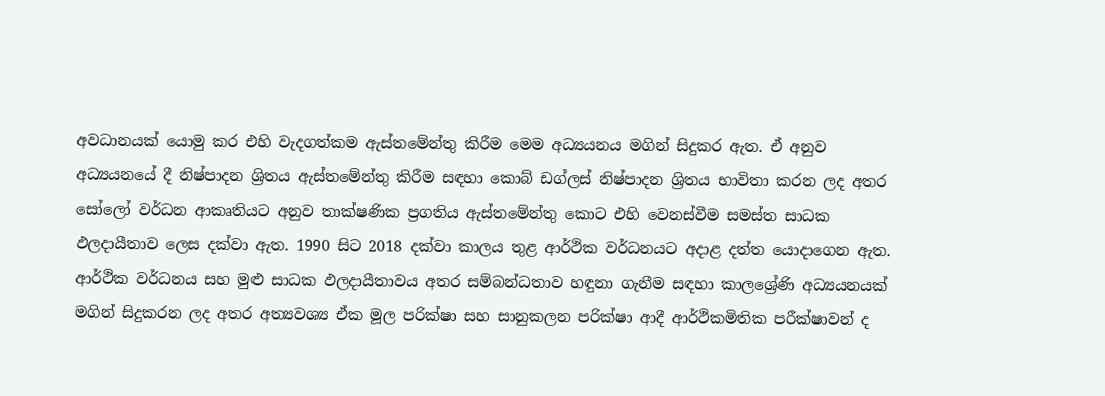අවධානයක් යොමු කර එහි වැදගත්කම ඇස්තමේන්තු කිරීම මෙම අධ්‍යයනය මගින් සිදුකර ඇත. ඒ අනුව අධ්‍යයනයේ දී නිෂ්පාදන ශ්‍රිතය ඇස්තමේන්තු කිරීම සඳහා කොබ් ඩග්ලස් නිෂ්පාදන ශ්‍රිතය භාවිතා කරන ලද අතර සෝලෝ වර්ධන ආකෘතියට අනුව තාක්ෂණික ප්‍රගතිය ඇස්තමේන්තු කොට එහි වෙනස්වීම සමස්ත සාධක ඵලදායීතාව ලෙස දක්වා ඇත. 1990 සිට 2018 දක්වා කාලය තුළ ආර්ථික වර්ධනයට අදාළ දත්ත යොදාගෙන ඇත. ආර්ථික වර්ධනය සහ මුළු සාධක ඵලදායීතාවය අතර සම්බන්ධතාව හඳුනා ගැනීම සඳහා කාලශ්‍රේණි අධ්‍යයනයක් මගින් සිදුකරන ලද අතර අත්‍යවශ්‍ය ඒක මූල පරික්ෂා සහ සානුකලන පරික්ෂා ආදී ආර්ථිකමිතික පරීක්ෂාවන් ද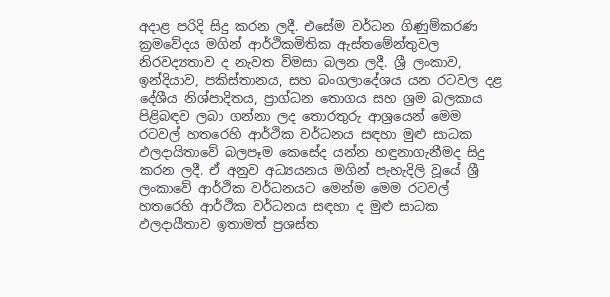අදාළ පරිදි සිදු කරන ලදී. එසේම වර්ධන ගිණුම්කරණ ක්‍රමවේදය මගින් ආර්ථිකමිතික ඇස්තමේන්තුවල නිරවද්‍යතාව ද නැවත විමසා බලන ලදී. ශ්‍රී ලංකාව, ඉන්දියාව, පකිස්තානය, සහ බංගලාදේශය යන රටවල දළ දේශීය නිශ්පාදිතය, ප්‍රාග්ධන තොගය සහ ශ්‍රම බලකාය පිළිබඳව ලබා ගන්නා ලද තොරතුරු ආශ්‍රයෙන් මෙම රටවල් හතරෙහි ආර්ථික වර්ධනය සඳහා මුළු සාධක ඵලදායිතාවේ බලපෑම කෙසේද යන්න හඳුනාගැනීමද සිදු කරන ලදී. ඒ අනුව අධ්‍යයනය මගින් පැහැදිලි වූයේ ශ්‍රී ලංකාවේ ආර්ථික වර්ධනයට මෙන්ම මෙම රටවල් හතරෙහි ආර්ථික වර්ධනය සඳහා ද මුළු සාධක ඵලදායීතාව ඉතාමත් ප්‍රශස්ත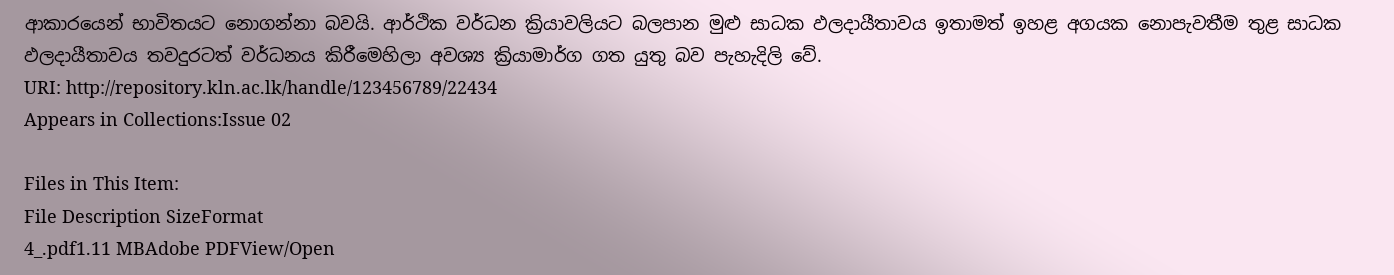ආකාරයෙන් භාවිතයට නොගන්නා බවයි. ආර්ථික වර්ධන ක්‍රියාවලියට බලපාන මුළු සාධක ඵලදායීතාවය ඉතාමත් ඉහළ අගයක නොපැවතීම තුළ සාධක ඵලදායීතාවය තවදුරටත් වර්ධනය කිරීමෙහිලා අවශ්‍ය ක්‍රියාමාර්ග ගත යුතු බව පැහැදිලි වේ.
URI: http://repository.kln.ac.lk/handle/123456789/22434
Appears in Collections:Issue 02

Files in This Item:
File Description SizeFormat
4_.pdf1.11 MBAdobe PDFView/Open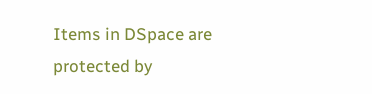Items in DSpace are protected by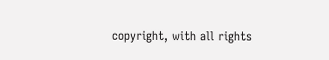copyright, with all rights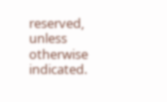reserved, unless otherwise indicated.